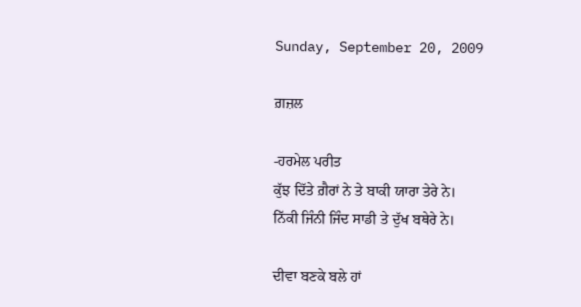Sunday, September 20, 2009

ਗ਼ਜ਼ਲ

-ਹਰਮੇਲ ਪਰੀਤ
ਕੁੱਝ ਦਿੱਤੇ ਗ਼ੈਰਾਂ ਨੇ ਤੇ ਬਾਕੀ ਯਾਰਾ ਤੇਰੇ ਨੇ।
ਨਿੱਕੀ ਜਿੰਨੀ ਜਿੰਦ ਸਾਡੀ ਤੇ ਦੁੱਖ ਬਥੇਰੇ ਨੇ।

ਦੀਵਾ ਬਣਕੇ ਬਲੇ ਹਾਂ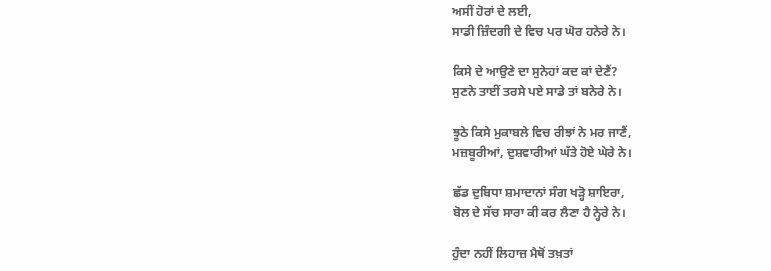ਅਸੀਂ ਹੋਰਾਂ ਦੇ ਲਈ,
ਸਾਡੀ ਜ਼ਿੰਦਗੀ ਦੇ ਵਿਚ ਪਰ ਘੋਰ ਹਨੇਰੇ ਨੇ।

ਕਿਸੇ ਦੇ ਆਉਣੇ ਦਾ ਸੁਨੇਹਾਂ ਕਦ ਕਾਂ ਦੇਣੈਂ?
ਸੁਣਨੇ ਤਾਈਂ ਤਰਸੇ ਪਏ ਸਾਡੇ ਤਾਂ ਬਨੇਰੇ ਨੇ।

ਝੂਠੇ ਕਿਸੇ ਮੁਕਾਬਲੇ ਵਿਚ ਰੀਝਾਂ ਨੇ ਮਰ ਜਾਣੈਂ,
ਮਜ਼ਬੂਰੀਆਂ, ਦੁਸ਼ਵਾਰੀਆਂ ਘੱਤੇ ਹੋਏ ਘੇਰੇ ਨੇ।

ਛੱਡ ਦੁਬਿਧਾ ਸ਼ਮਾਦਾਨਾਂ ਸੰਗ ਖੜ੍ਹੋ ਸ਼ਾਇਰਾ,
ਬੋਲ ਦੇ ਸੱਚ ਸਾਰਾ ਕੀ ਕਰ ਲੈਣਾ ਹੈ ਨ੍ਹੇਰੇ ਨੇ।

ਹੁੰਦਾ ਨਹੀਂ ਲਿਹਾਜ਼ ਮੈਥੋਂ ਤਖ਼ਤਾਂ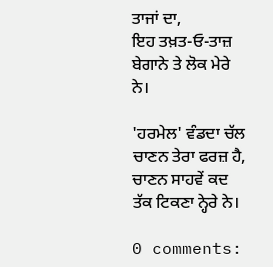ਤਾਜਾਂ ਦਾ,
ਇਹ ਤਖ਼ਤ-ਓ-ਤਾਜ਼ ਬੇਗਾਨੇ ਤੇ ਲੋਕ ਮੇਰੇ ਨੇ।

'ਹਰਮੇਲ' ਵੰਡਦਾ ਚੱਲ ਚਾਣਨ ਤੇਰਾ ਫਰਜ਼ ਹੈ,
ਚਾਣਨ ਸਾਹਵੇਂ ਕਦ ਤੱਕ ਟਿਕਣਾ ਨ੍ਹੇਰੇ ਨੇ।

0 comments: